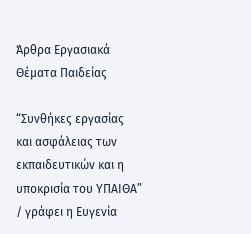Άρθρα Εργασιακά Θέματα Παιδείας

“Συνθήκες εργασίας και ασφάλειας των εκπαιδευτικών και η υποκρισία του ΥΠΑΙΘΑ” / γράφει η Ευγενία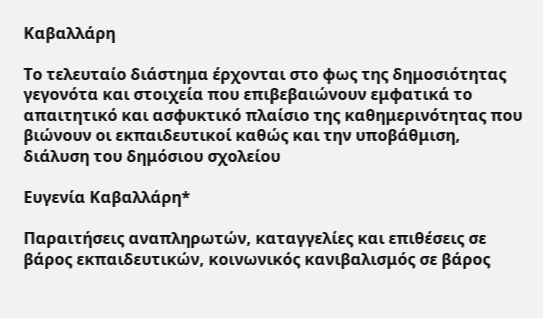Καβαλλάρη

Το τελευταίο διάστημα έρχονται στο φως της δημοσιότητας γεγονότα και στοιχεία που επιβεβαιώνουν εμφατικά το απαιτητικό και ασφυκτικό πλαίσιο της καθημερινότητας που βιώνουν οι εκπαιδευτικοί καθώς και την υποβάθμιση, διάλυση του δημόσιου σχολείου

Ευγενία Καβαλλάρη*

Παραιτήσεις αναπληρωτών, καταγγελίες και επιθέσεις σε βάρος εκπαιδευτικών, κοινωνικός κανιβαλισμός σε βάρος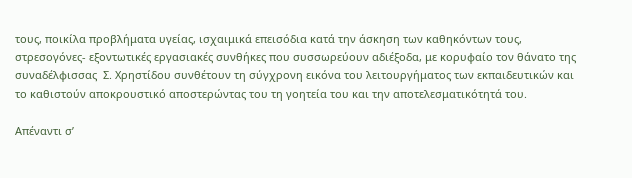τους, ποικίλα προβλήματα υγείας, ισχαιμικά επεισόδια κατά την άσκηση των καθηκόντων τους, στρεσογόνες- εξοντωτικές εργασιακές συνθήκες που συσσωρεύουν αδιέξοδα, με κορυφαίο τον θάνατο της συναδέλφισσας  Σ. Χρηστίδου συνθέτουν τη σύγχρονη εικόνα του λειτουργήματος των εκπαιδευτικών και το καθιστούν αποκρουστικό αποστερώντας του τη γοητεία του και την αποτελεσματικότητά του.

Απέναντι σ’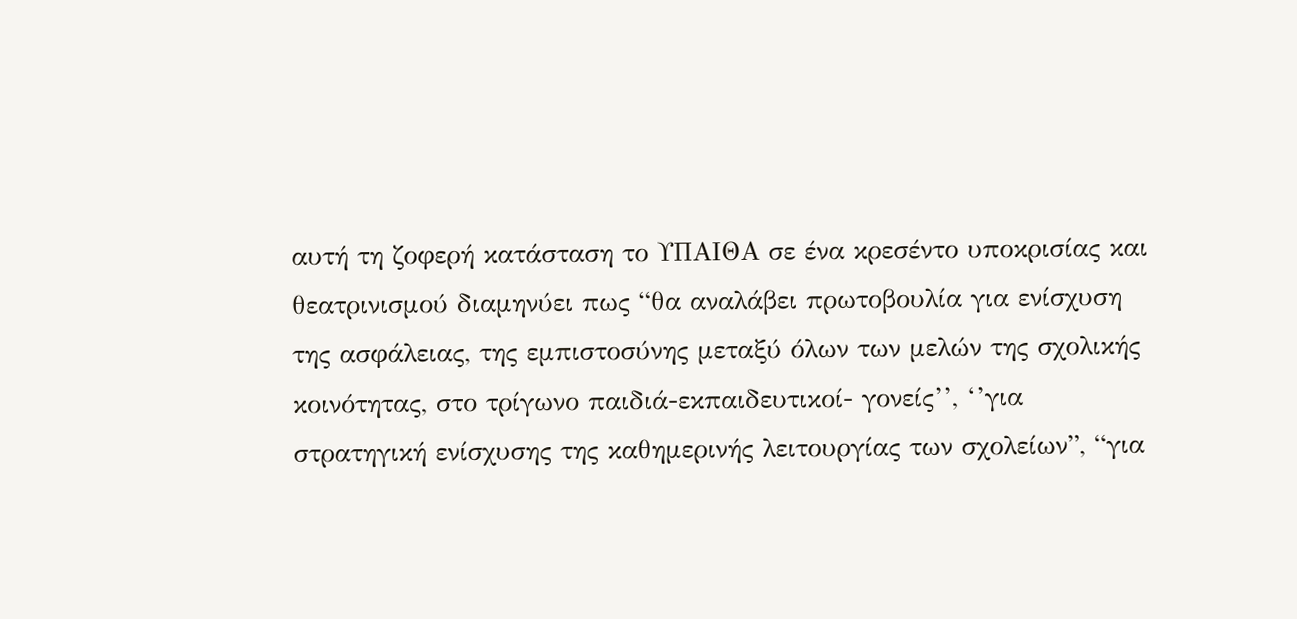αυτή τη ζοφερή κατάσταση το ΥΠΑΙΘΑ σε ένα κρεσέντο υποκρισίας και θεατρινισμού διαμηνύει πως “θα αναλάβει πρωτοβουλία για ενίσχυση της ασφάλειας, της εμπιστοσύνης μεταξύ όλων των μελών της σχολικής κοινότητας, στο τρίγωνο παιδιά-εκπαιδευτικοί- γονείς’’, ‘’για στρατηγική ενίσχυσης της καθημερινής λειτουργίας των σχολείων”, “για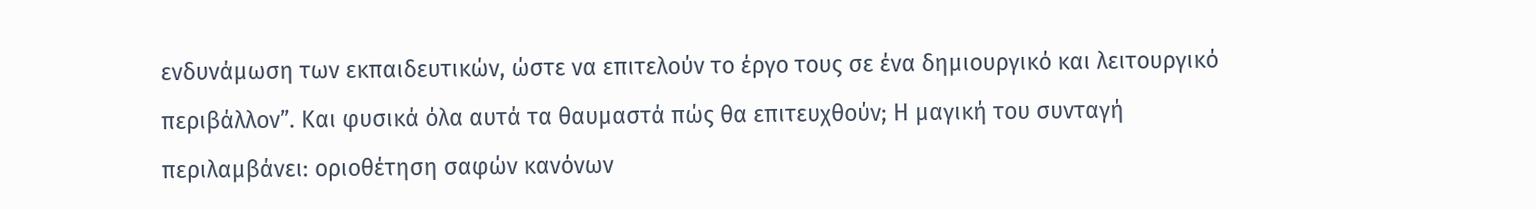ενδυνάμωση των εκπαιδευτικών, ώστε να επιτελούν το έργο τους σε ένα δημιουργικό και λειτουργικό περιβάλλον”. Και φυσικά όλα αυτά τα θαυμαστά πώς θα επιτευχθούν; Η μαγική του συνταγή περιλαμβάνει: οριοθέτηση σαφών κανόνων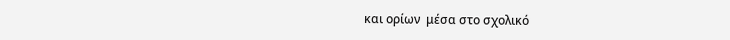και ορίων  μέσα στο σχολικό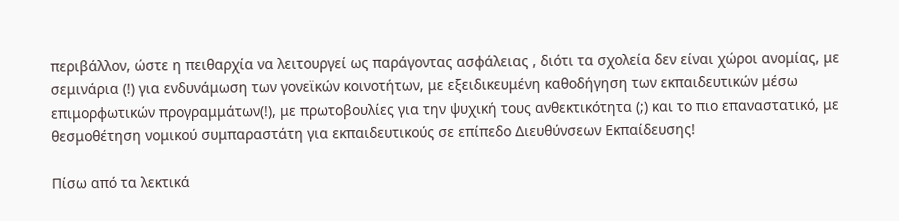περιβάλλον, ώστε η πειθαρχία να λειτουργεί ως παράγοντας ασφάλειας , διότι τα σχολεία δεν είναι χώροι ανομίας, με σεμινάρια (!) για ενδυνάμωση των γονεϊκών κοινοτήτων, με εξειδικευμένη καθοδήγηση των εκπαιδευτικών μέσω επιμορφωτικών προγραμμάτων(!), με πρωτοβουλίες για την ψυχική τους ανθεκτικότητα (;) και το πιο επαναστατικό, με θεσμοθέτηση νομικού συμπαραστάτη για εκπαιδευτικούς σε επίπεδο Διευθύνσεων Εκπαίδευσης!

Πίσω από τα λεκτικά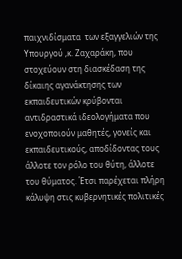παιχνιδίσματα  των εξαγγελιών της Υπουργού ,κ. Ζαχαράκη, που στοχεύουν στη διασκέδαση της δίκαιης αγανάκτησης των εκπαιδευτικών κρύβονται αντιδραστικά ιδεολογήματα που ενοχοποιούν μαθητές, γονείς και εκπαιδευτικούς, αποδίδοντας τους άλλοτε τον ρόλο του θύτη, άλλοτε του θύματος. Έτσι παρέχεται πλήρη κάλυψη στις κυβερνητικές πολιτικές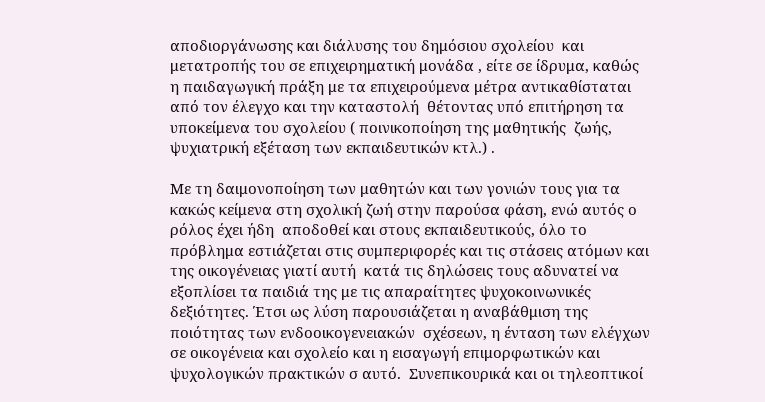αποδιοργάνωσης και διάλυσης του δημόσιου σχολείου  και μετατροπής του σε επιχειρηματική μονάδα , είτε σε ίδρυμα, καθώς η παιδαγωγική πράξη με τα επιχειρούμενα μέτρα αντικαθίσταται από τον έλεγχο και την καταστολή  θέτοντας υπό επιτήρηση τα υποκείμενα του σχολείου ( ποινικοποίηση της μαθητικής  ζωής, ψυχιατρική εξέταση των εκπαιδευτικών κτλ.) .

Με τη δαιμονοποίηση των μαθητών και των γονιών τους για τα κακώς κείμενα στη σχολική ζωή στην παρούσα φάση, ενώ αυτός ο ρόλος έχει ήδη  αποδοθεί και στους εκπαιδευτικούς, όλο το πρόβλημα εστιάζεται στις συμπεριφορές και τις στάσεις ατόμων και της οικογένειας γιατί αυτή  κατά τις δηλώσεις τους αδυνατεί να  εξοπλίσει τα παιδιά της με τις απαραίτητες ψυχοκοινωνικές δεξιότητες. Έτσι ως λύση παρουσιάζεται η αναβάθμιση της ποιότητας των ενδοοικογενειακών  σχέσεων, η ένταση των ελέγχων σε οικογένεια και σχολείο και η εισαγωγή επιμορφωτικών και ψυχολογικών πρακτικών σ αυτό.  Συνεπικουρικά και οι τηλεοπτικοί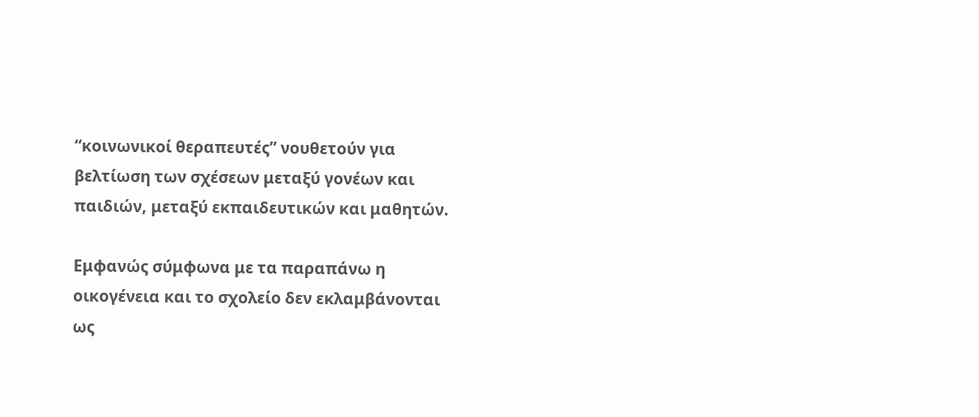“κοινωνικοί θεραπευτές” νουθετούν για βελτίωση των σχέσεων μεταξύ γονέων και παιδιών, μεταξύ εκπαιδευτικών και μαθητών.

Εμφανώς σύμφωνα με τα παραπάνω η οικογένεια και το σχολείο δεν εκλαμβάνονται ως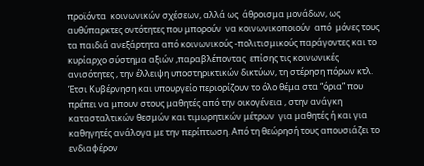προϊόντα  κοινωνικών σχέσεων, αλλά ως  άθροισμα μονάδων, ως αυθύπαρκτες οντότητες που μπορούν  να κοινωνικοποιούν  από  μόνες τους τα παιδιά ανεξάρτητα από κοινωνικούς -πολιτισμικούς παράγοντες και το κυρίαρχο σύστημα αξιών ,παραβλέποντας  επίσης τις κοινωνικές ανισότητες , την έλλειψη υποστηρικτικών δικτύων, τη στέρηση πόρων κτλ. Έτσι Κυβέρνηση και υπουργείο περιορίζουν το όλο θέμα στα “όρια” που πρέπει να μπουν στους μαθητές από την οικογένεια , στην ανάγκη κατασταλτικών θεσμών και τιμωρητικών μέτρων  για μαθητές ή και για καθηγητές ανάλογα με την περίπτωση. Από τη θεώρησή τους απουσιάζει το ενδιαφέρον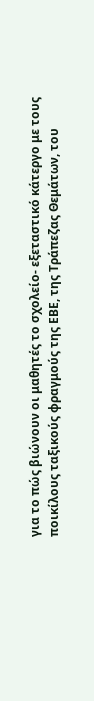για το πώς βιώνουν οι μαθητές το σχολείο- εξεταστικό κάτεργο με τους ποικίλους ταξικούς φραγμούς της ΕΒΕ, της Τράπεζας Θεμάτων, του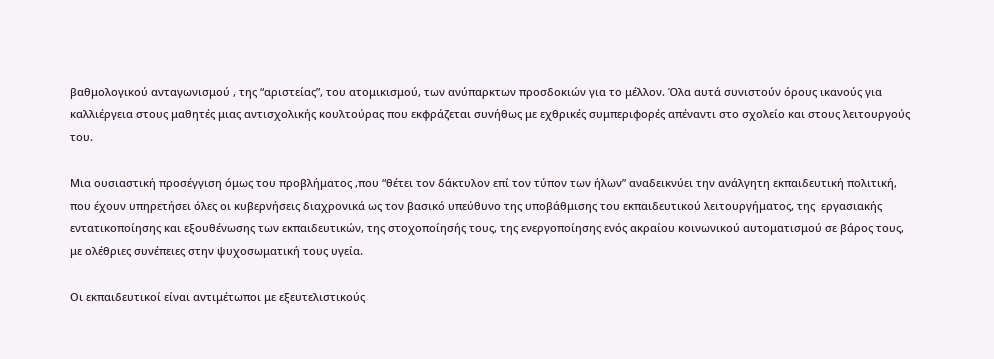βαθμολογικού ανταγωνισμού , της “αριστείας”, του ατομικισμού, των ανύπαρκτων προσδοκιών για το μέλλον. Όλα αυτά συνιστούν όρους ικανούς για καλλιέργεια στους μαθητές μιας αντισχολικής κουλτούρας που εκφράζεται συνήθως με εχθρικές συμπεριφορές απέναντι στο σχολείο και στους λειτουργούς του.

Μια ουσιαστική προσέγγιση όμως του προβλήματος ,που “θέτει τον δάκτυλον επί τον τύπον των ήλων” αναδεικνύει την ανάλγητη εκπαιδευτική πολιτική, που έχουν υπηρετήσει όλες οι κυβερνήσεις διαχρονικά ως τον βασικό υπεύθυνο της υποβάθμισης του εκπαιδευτικού λειτουργήματος, της  εργασιακής εντατικοποίησης και εξουθένωσης των εκπαιδευτικών, της στοχοποίησής τους, της ενεργοποίησης ενός ακραίου κοινωνικού αυτοματισμού σε βάρος τους, με ολέθριες συνέπειες στην ψυχοσωματική τους υγεία.

Οι εκπαιδευτικοί είναι αντιμέτωποι με εξευτελιστικούς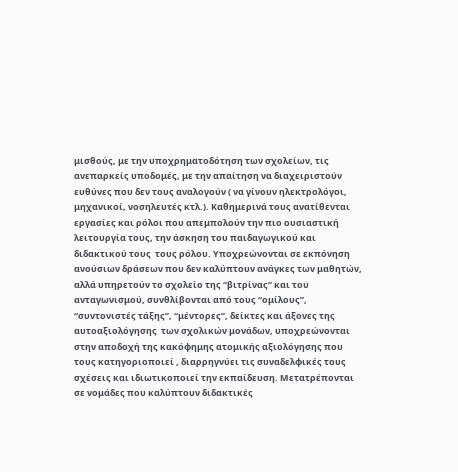μισθούς, με την υποχρηματοδότηση των σχολείων, τις ανεπαρκείς υποδομές, με την απαίτηση να διαχειριστούν ευθύνες που δεν τους αναλογούν ( να γίνουν ηλεκτρολόγοι, μηχανικοί, νοσηλευτές κτλ.). Καθημερινά τους ανατίθενται εργασίες και ρόλοι που απεμπολούν την πιο ουσιαστική λειτουργία τους, την άσκηση του παιδαγωγικού και διδακτικού τους  τους ρόλου. Υποχρεώνονται σε εκπόνηση ανούσιων δράσεων που δεν καλύπτουν ανάγκες των μαθητών, αλλά υπηρετούν το σχολείο της “βιτρίνας” και του ανταγωνισμού, συνθλίβονται από τους “ομίλους”, “συντονιστές τάξης”, “μέντορες”, δείκτες και άξονες της αυτοαξιολόγησης  των σχολικών μονάδων, υποχρεώνονται στην αποδοχή της κακόφημης ατομικής αξιολόγησης που τους κατηγοριοποιεί , διαρρηγνύει τις συναδελφικές τους σχέσεις και ιδιωτικοποιεί την εκπαίδευση. Μετατρέπονται σε νομάδες που καλύπτουν διδακτικές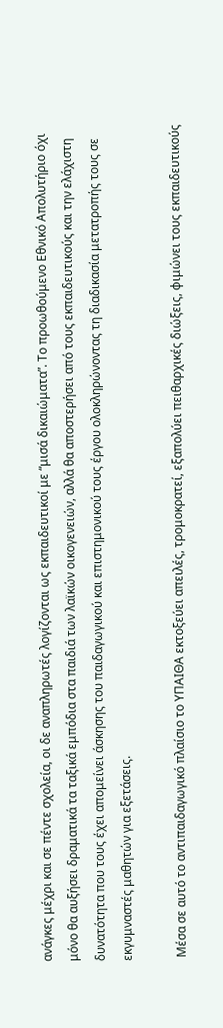ανάγκες μέχρι και σε πέντε σχολεία, οι δε αναπληρωτές λογίζονται ως εκπαιδευτικοί με “μισά δικαιώματα”. Το προωθούμενο Εθνικό Απολυτήριο όχι μόνο θα αυξήσει δραματικά τα ταξικά εμπόδια στα παιδιά των λαϊκών οικογενειών, αλλά θα αποστερήσει από τους εκπαιδευτικούς και την ελάχιστη δυνατότητα που τους έχει απομείνει άσκησης του παιδαγωγικού και επιστημονικού τους έργου ολοκληρώνοντας τη διαδικασία μετατροπής τους σε εκγυμναστές μαθητών για εξετάσεις.

 Μέσα σε αυτό το αντιπαιδαγωγικό πλαίσιο το ΥΠΑΙΘΑ εκτοξεύει απειλές, τρομοκρατεί, εξαπολύει πειθαρχικές διώξεις, φιμώνει τους εκπαιδευτικούς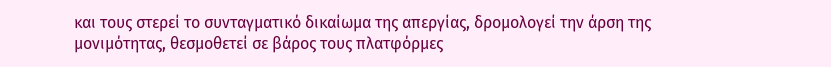και τους στερεί το συνταγματικό δικαίωμα της απεργίας, δρομολογεί την άρση της μονιμότητας, θεσμοθετεί σε βάρος τους πλατφόρμες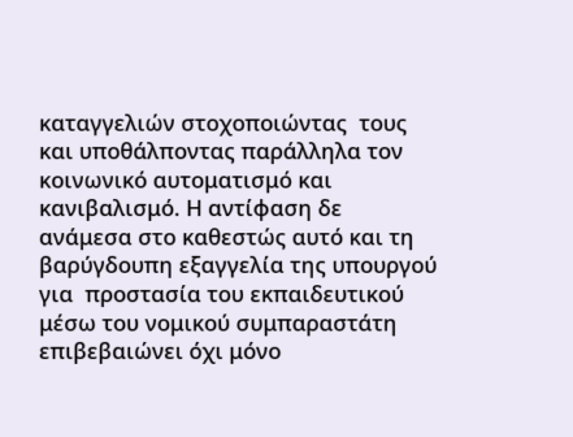καταγγελιών στοχοποιώντας  τους και υποθάλποντας παράλληλα τον κοινωνικό αυτοματισμό και κανιβαλισμό. Η αντίφαση δε ανάμεσα στο καθεστώς αυτό και τη βαρύγδουπη εξαγγελία της υπουργού για  προστασία του εκπαιδευτικού μέσω του νομικού συμπαραστάτη επιβεβαιώνει όχι μόνο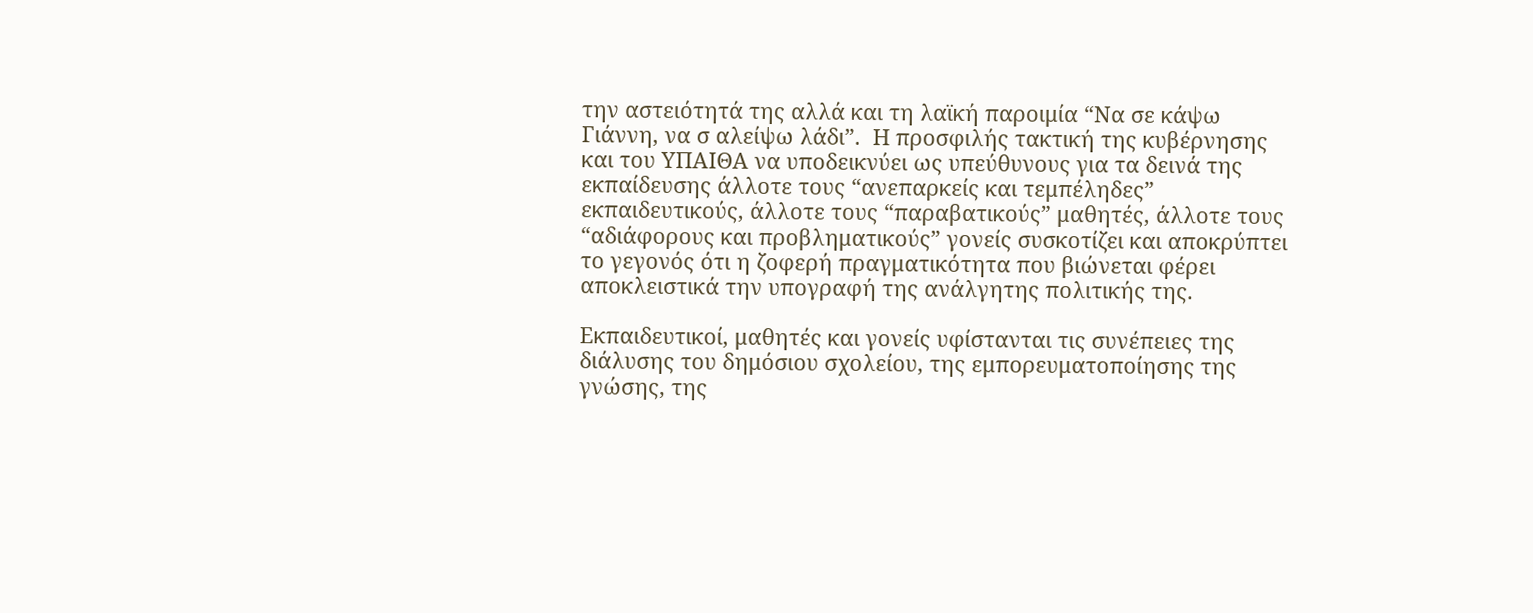την αστειότητά της αλλά και τη λαϊκή παροιμία “Να σε κάψω Γιάννη, να σ αλείψω λάδι”.  Η προσφιλής τακτική της κυβέρνησης και του ΥΠΑΙΘΑ να υποδεικνύει ως υπεύθυνους για τα δεινά της εκπαίδευσης άλλοτε τους “ανεπαρκείς και τεμπέληδες” εκπαιδευτικούς, άλλοτε τους “παραβατικούς” μαθητές, άλλοτε τους “αδιάφορους και προβληματικούς” γονείς συσκοτίζει και αποκρύπτει  το γεγονός ότι η ζοφερή πραγματικότητα που βιώνεται φέρει αποκλειστικά την υπογραφή της ανάλγητης πολιτικής της.

Εκπαιδευτικοί, μαθητές και γονείς υφίστανται τις συνέπειες της διάλυσης του δημόσιου σχολείου, της εμπορευματοποίησης της γνώσης, της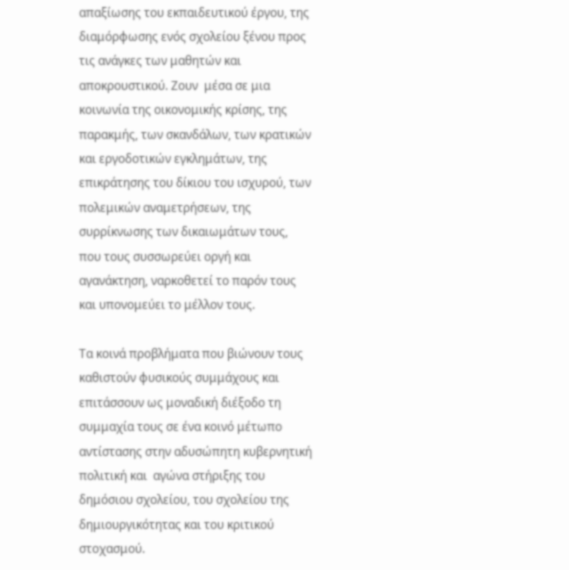απαξίωσης του εκπαιδευτικού έργου, της διαμόρφωσης ενός σχολείου ξένου προς τις ανάγκες των μαθητών και αποκρουστικού. Ζουν  μέσα σε μια κοινωνία της οικονομικής κρίσης, της παρακμής, των σκανδάλων, των κρατικών και εργοδοτικών εγκλημάτων, της επικράτησης του δίκιου του ισχυρού, των πολεμικών αναμετρήσεων, της συρρίκνωσης των δικαιωμάτων τους, που τους συσσωρεύει οργή και αγανάκτηση, ναρκοθετεί το παρόν τους και υπονομεύει το μέλλον τους.

Τα κοινά προβλήματα που βιώνουν τους καθιστούν φυσικούς συμμάχους και επιτάσσουν ως μοναδική διέξοδο τη συμμαχία τους σε ένα κοινό μέτωπο αντίστασης στην αδυσώπητη κυβερνητική πολιτική και  αγώνα στήριξης του δημόσιου σχολείου, του σχολείου της δημιουργικότητας και του κριτικού στοχασμού.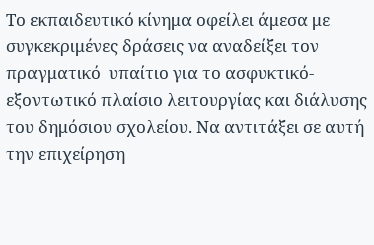Το εκπαιδευτικό κίνημα οφείλει άμεσα με συγκεκριμένες δράσεις να αναδείξει τον πραγματικό  υπαίτιο για το ασφυκτικό- εξοντωτικό πλαίσιο λειτουργίας και διάλυσης του δημόσιου σχολείου. Να αντιτάξει σε αυτή την επιχείρηση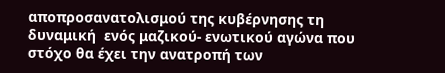αποπροσανατολισμού της κυβέρνησης τη δυναμική  ενός μαζικού- ενωτικού αγώνα που στόχο θα έχει την ανατροπή των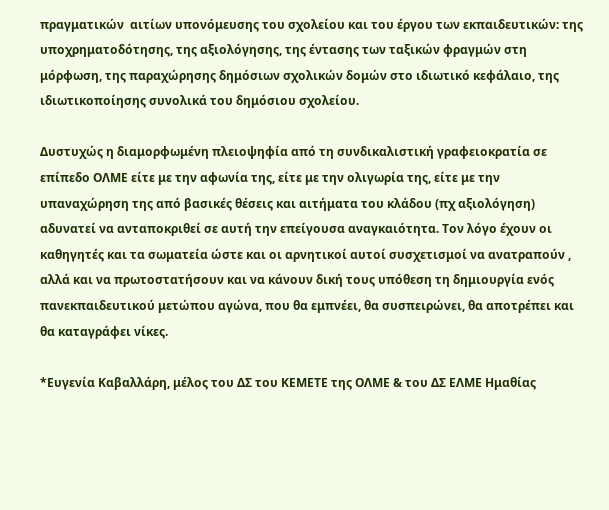πραγματικών  αιτίων υπονόμευσης του σχολείου και του έργου των εκπαιδευτικών: της υποχρηματοδότησης, της αξιολόγησης, της έντασης των ταξικών φραγμών στη μόρφωση, της παραχώρησης δημόσιων σχολικών δομών στο ιδιωτικό κεφάλαιο, της ιδιωτικοποίησης συνολικά του δημόσιου σχολείου.

Δυστυχώς η διαμορφωμένη πλειοψηφία από τη συνδικαλιστική γραφειοκρατία σε επίπεδο ΟΛΜΕ είτε με την αφωνία της, είτε με την ολιγωρία της, είτε με την υπαναχώρηση της από βασικές θέσεις και αιτήματα του κλάδου (πχ αξιολόγηση) αδυνατεί να ανταποκριθεί σε αυτή την επείγουσα αναγκαιότητα. Τον λόγο έχουν οι καθηγητές και τα σωματεία ώστε και οι αρνητικοί αυτοί συσχετισμοί να ανατραπούν , αλλά και να πρωτοστατήσουν και να κάνουν δική τους υπόθεση τη δημιουργία ενός πανεκπαιδευτικού μετώπου αγώνα, που θα εμπνέει, θα συσπειρώνει, θα αποτρέπει και θα καταγράφει νίκες.

*Ευγενία Καβαλλάρη, μέλος του ΔΣ του ΚΕΜΕΤΕ της ΟΛΜΕ & του ΔΣ ΕΛΜΕ Ημαθίας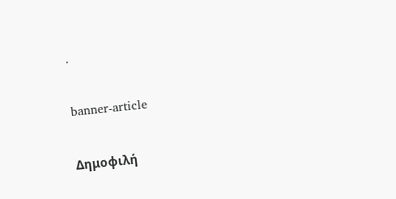.

banner-article

Δημοφιλή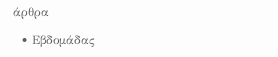άρθρα

  • Εβδομάδας